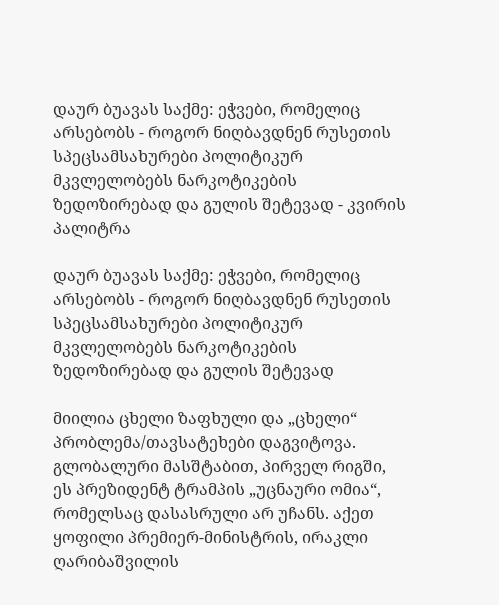დაურ ბუავას საქმე: ეჭვები, რომელიც არსებობს - როგორ ნიღბავდნენ რუსეთის სპეცსამსახურები პოლიტიკურ მკვლელობებს ნარკოტიკების ზედოზირებად და გულის შეტევად - კვირის პალიტრა

დაურ ბუავას საქმე: ეჭვები, რომელიც არსებობს - როგორ ნიღბავდნენ რუსეთის სპეცსამსახურები პოლიტიკურ მკვლელობებს ნარკოტიკების ზედოზირებად და გულის შეტევად

მიილია ცხელი ზაფხული და „ცხელი“ პრობლემა/თავსატეხები დაგვიტოვა. გლობალური მასშტაბით, პირველ რიგში, ეს პრეზიდენტ ტრამპის „უცნაური ომია“, რომელსაც დასასრული არ უჩანს. აქეთ ყოფილი პრემიერ-მინისტრის, ირაკლი ღარიბაშვილის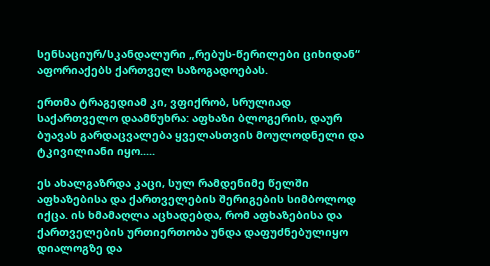სენსაციურ/სკანდალური „რებუს-წერილები ციხიდან“ აფორიაქებს ქართველ საზოგადოებას.

ერთმა ტრაგედიამ კი, ვფიქრობ, სრულიად საქართველო დაამწუხრა: აფხაზი ბლოგერის, დაურ ბუავას გარდაცვალება ყველასთვის მოულოდნელი და ტკივილიანი იყო.....

ეს ახალგაზრდა კაცი, სულ რამდენიმე წელში აფხაზებისა და ქართველების შერიგების სიმბოლოდ იქცა. ის ხმამაღლა აცხადებდა, რომ აფხაზებისა და ქართველების ურთიერთობა უნდა დაფუძნებულიყო დიალოგზე და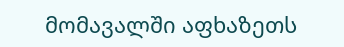მომავალში აფხაზეთს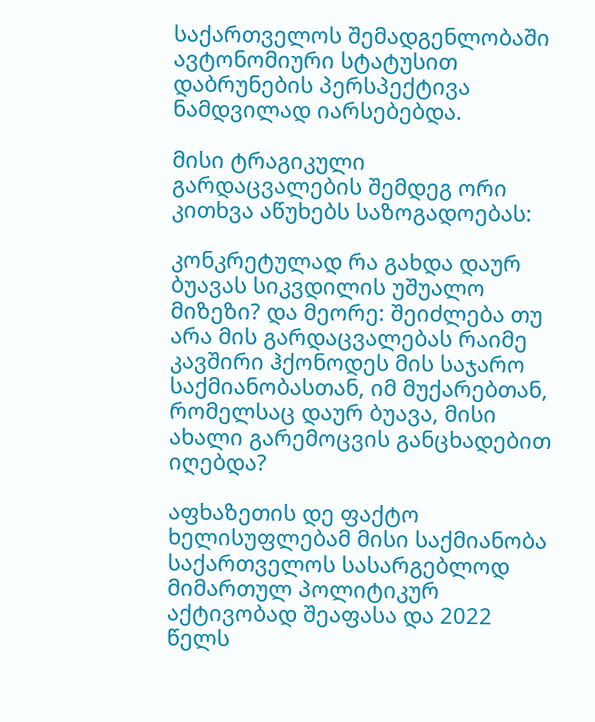საქართველოს შემადგენლობაში ავტონომიური სტატუსით დაბრუნების პერსპექტივა ნამდვილად იარსებებდა.

მისი ტრაგიკული გარდაცვალების შემდეგ ორი კითხვა აწუხებს საზოგადოებას:

კონკრეტულად რა გახდა დაურ ბუავას სიკვდილის უშუალო მიზეზი? და მეორე: შეიძლება თუ არა მის გარდაცვალებას რაიმე კავშირი ჰქონოდეს მის საჯარო საქმიანობასთან, იმ მუქარებთან, რომელსაც დაურ ბუავა, მისი ახალი გარემოცვის განცხადებით იღებდა?

აფხაზეთის დე ფაქტო ხელისუფლებამ მისი საქმიანობა საქართველოს სასარგებლოდ მიმართულ პოლიტიკურ აქტივობად შეაფასა და 2022 წელს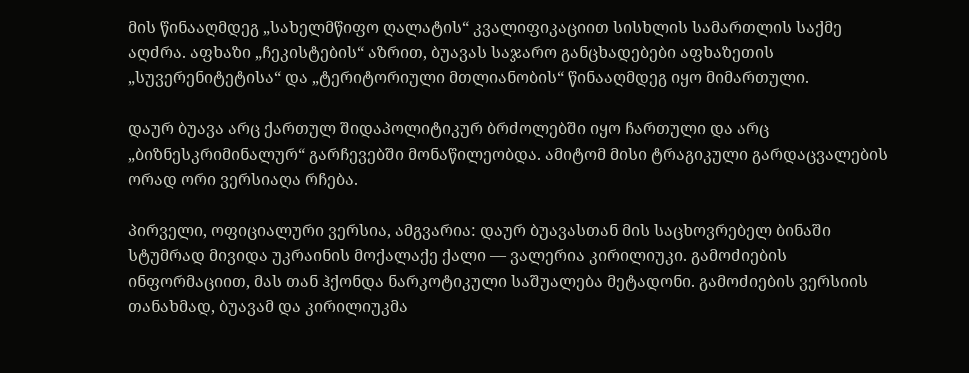მის წინააღმდეგ „სახელმწიფო ღალატის“ კვალიფიკაციით სისხლის სამართლის საქმე აღძრა. აფხაზი „ჩეკისტების“ აზრით, ბუავას საჯარო განცხადებები აფხაზეთის „სუვერენიტეტისა“ და „ტერიტორიული მთლიანობის“ წინააღმდეგ იყო მიმართული.

დაურ ბუავა არც ქართულ შიდაპოლიტიკურ ბრძოლებში იყო ჩართული და არც „ბიზნესკრიმინალურ“ გარჩევებში მონაწილეობდა. ამიტომ მისი ტრაგიკული გარდაცვალების ორად ორი ვერსიაღა რჩება.

პირველი, ოფიციალური ვერსია, ამგვარია: დაურ ბუავასთან მის საცხოვრებელ ბინაში სტუმრად მივიდა უკრაინის მოქალაქე ქალი — ვალერია კირილიუკი. გამოძიების ინფორმაციით, მას თან ჰქონდა ნარკოტიკული საშუალება მეტადონი. გამოძიების ვერსიის თანახმად, ბუავამ და კირილიუკმა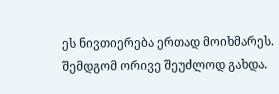ეს ნივთიერება ერთად მოიხმარეს. შემდგომ ორივე შეუძლოდ გახდა.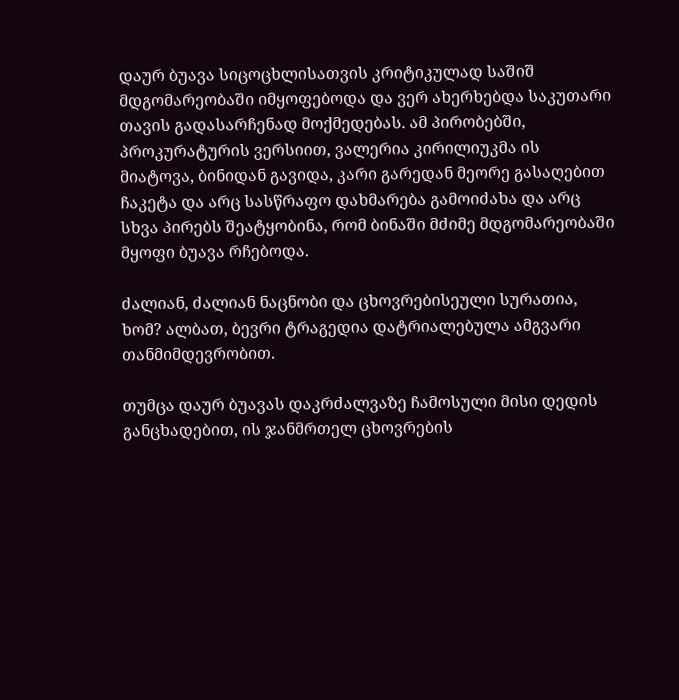დაურ ბუავა სიცოცხლისათვის კრიტიკულად საშიშ მდგომარეობაში იმყოფებოდა და ვერ ახერხებდა საკუთარი თავის გადასარჩენად მოქმედებას. ამ პირობებში, პროკურატურის ვერსიით, ვალერია კირილიუკმა ის მიატოვა, ბინიდან გავიდა, კარი გარედან მეორე გასაღებით ჩაკეტა და არც სასწრაფო დახმარება გამოიძახა და არც სხვა პირებს შეატყობინა, რომ ბინაში მძიმე მდგომარეობაში მყოფი ბუავა რჩებოდა.

ძალიან, ძალიან ნაცნობი და ცხოვრებისეული სურათია, ხომ? ალბათ, ბევრი ტრაგედია დატრიალებულა ამგვარი თანმიმდევრობით.

თუმცა დაურ ბუავას დაკრძალვაზე ჩამოსული მისი დედის განცხადებით, ის ჯანმრთელ ცხოვრების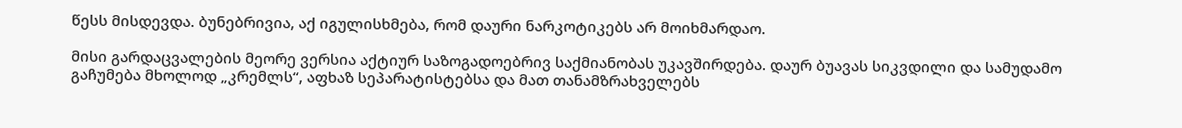წესს მისდევდა. ბუნებრივია, აქ იგულისხმება, რომ დაური ნარკოტიკებს არ მოიხმარდაო.

მისი გარდაცვალების მეორე ვერსია აქტიურ საზოგადოებრივ საქმიანობას უკავშირდება. დაურ ბუავას სიკვდილი და სამუდამო გაჩუმება მხოლოდ „კრემლს“, აფხაზ სეპარატისტებსა და მათ თანამზრახველებს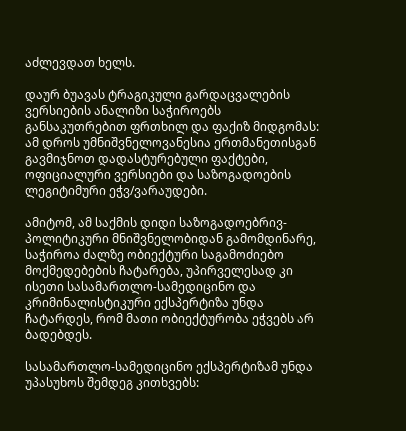აძლევდათ ხელს.

დაურ ბუავას ტრაგიკული გარდაცვალების ვერსიების ანალიზი საჭიროებს განსაკუთრებით ფრთხილ და ფაქიზ მიდგომას: ამ დროს უმნიშვნელოვანესია ერთმანეთისგან გავმიჯნოთ დადასტურებული ფაქტები, ოფიციალური ვერსიები და საზოგადოების ლეგიტიმური ეჭვ/ვარაუდები.

ამიტომ, ამ საქმის დიდი საზოგადოებრივ-პოლიტიკური მნიშვნელობიდან გამომდინარე, საჭიროა ძალზე ობიექტური საგამოძიებო მოქმედებების ჩატარება, უპირველესად კი ისეთი სასამართლო-სამედიცინო და კრიმინალისტიკური ექსპერტიზა უნდა ჩატარდეს, რომ მათი ობიექტურობა ეჭვებს არ ბადებდეს.

სასამართლო-სამედიცინო ექსპერტიზამ უნდა უპასუხოს შემდეგ კითხვებს: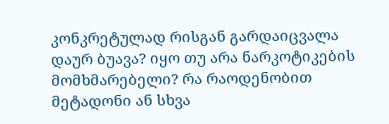კონკრეტულად რისგან გარდაიცვალა დაურ ბუავა? იყო თუ არა ნარკოტიკების მომხმარებელი? რა რაოდენობით მეტადონი ან სხვა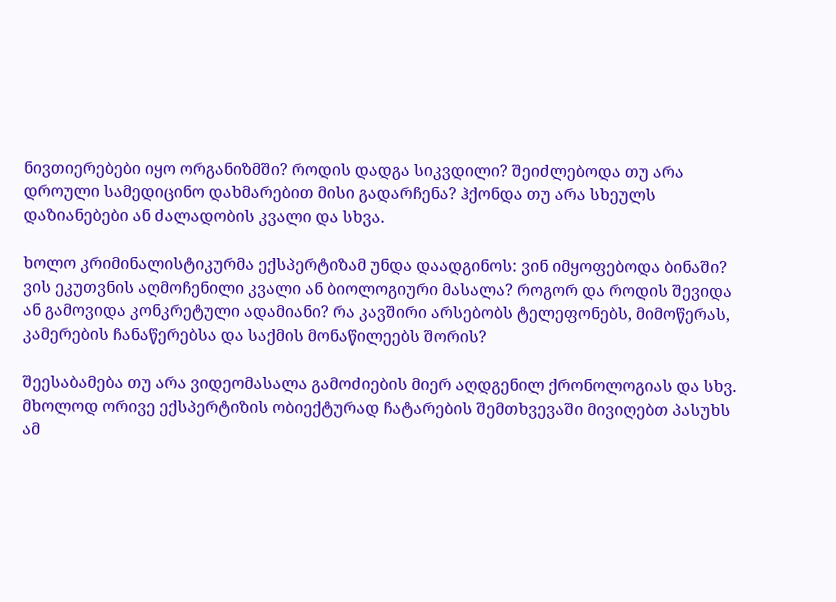ნივთიერებები იყო ორგანიზმში? როდის დადგა სიკვდილი? შეიძლებოდა თუ არა დროული სამედიცინო დახმარებით მისი გადარჩენა? ჰქონდა თუ არა სხეულს დაზიანებები ან ძალადობის კვალი და სხვა.

ხოლო კრიმინალისტიკურმა ექსპერტიზამ უნდა დაადგინოს: ვინ იმყოფებოდა ბინაში? ვის ეკუთვნის აღმოჩენილი კვალი ან ბიოლოგიური მასალა? როგორ და როდის შევიდა ან გამოვიდა კონკრეტული ადამიანი? რა კავშირი არსებობს ტელეფონებს, მიმოწერას, კამერების ჩანაწერებსა და საქმის მონაწილეებს შორის?

შეესაბამება თუ არა ვიდეომასალა გამოძიების მიერ აღდგენილ ქრონოლოგიას და სხვ. მხოლოდ ორივე ექსპერტიზის ობიექტურად ჩატარების შემთხვევაში მივიღებთ პასუხს ამ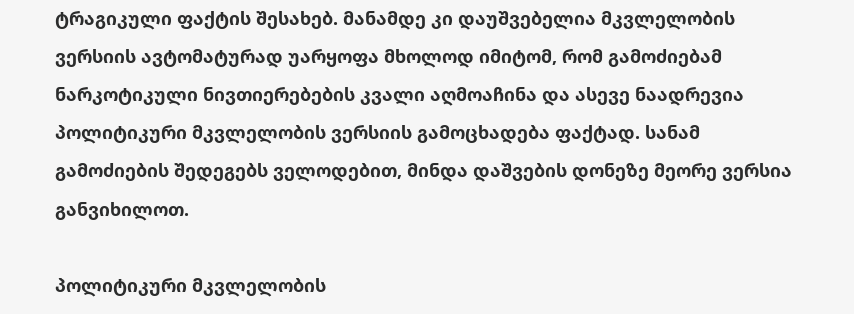ტრაგიკული ფაქტის შესახებ. მანამდე კი დაუშვებელია მკვლელობის ვერსიის ავტომატურად უარყოფა მხოლოდ იმიტომ, რომ გამოძიებამ ნარკოტიკული ნივთიერებების კვალი აღმოაჩინა და ასევე ნაადრევია პოლიტიკური მკვლელობის ვერსიის გამოცხადება ფაქტად. სანამ გამოძიების შედეგებს ველოდებით, მინდა დაშვების დონეზე მეორე ვერსია განვიხილოთ.

პოლიტიკური მკვლელობის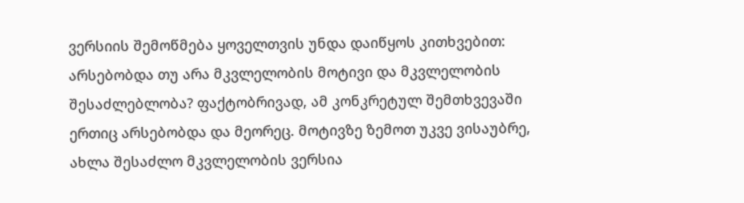ვერსიის შემოწმება ყოველთვის უნდა დაიწყოს კითხვებით: არსებობდა თუ არა მკვლელობის მოტივი და მკვლელობის შესაძლებლობა? ფაქტობრივად, ამ კონკრეტულ შემთხვევაში ერთიც არსებობდა და მეორეც. მოტივზე ზემოთ უკვე ვისაუბრე, ახლა შესაძლო მკვლელობის ვერსია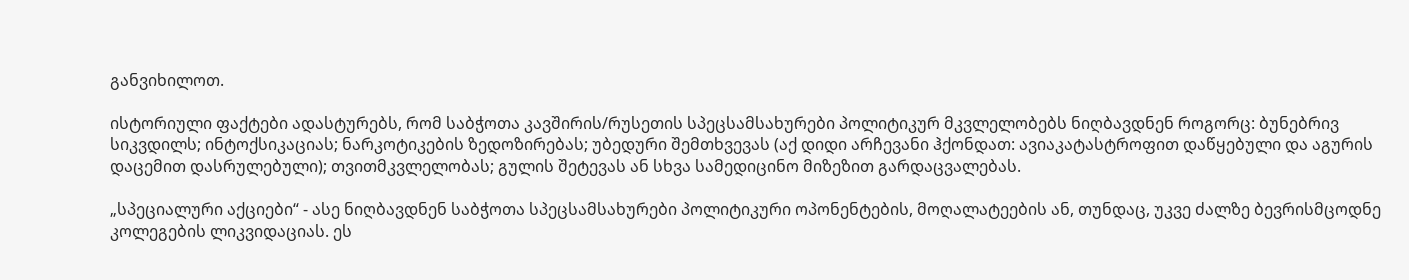განვიხილოთ.

ისტორიული ფაქტები ადასტურებს, რომ საბჭოთა კავშირის/რუსეთის სპეცსამსახურები პოლიტიკურ მკვლელობებს ნიღბავდნენ როგორც: ბუნებრივ სიკვდილს; ინტოქსიკაციას; ნარკოტიკების ზედოზირებას; უბედური შემთხვევას (აქ დიდი არჩევანი ჰქონდათ: ავიაკატასტროფით დაწყებული და აგურის დაცემით დასრულებული); თვითმკვლელობას; გულის შეტევას ან სხვა სამედიცინო მიზეზით გარდაცვალებას.

„სპეციალური აქციები“ - ასე ნიღბავდნენ საბჭოთა სპეცსამსახურები პოლიტიკური ოპონენტების, მოღალატეების ან, თუნდაც, უკვე ძალზე ბევრისმცოდნე კოლეგების ლიკვიდაციას. ეს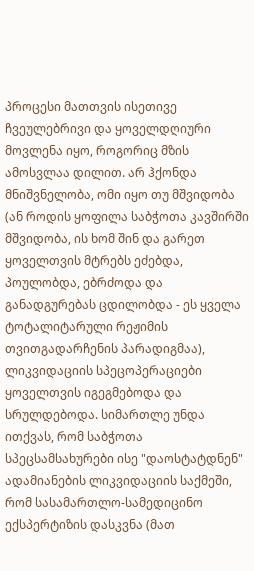პროცესი მათთვის ისეთივე ჩვეულებრივი და ყოველდღიური მოვლენა იყო, როგორიც მზის ამოსვლაა დილით. არ ჰქონდა მნიშვნელობა, ომი იყო თუ მშვიდობა (ან როდის ყოფილა საბჭოთა კავშირში მშვიდობა, ის ხომ შინ და გარეთ ყოველთვის მტრებს ეძებდა, პოულობდა, ებრძოდა და განადგურებას ცდილობდა - ეს ყველა ტოტალიტარული რეჟიმის თვითგადარჩენის პარადიგმაა), ლიკვიდაციის სპეცოპერაციები ყოველთვის იგეგმებოდა და სრულდებოდა. სიმართლე უნდა ითქვას, რომ საბჭოთა სპეცსამსახურები ისე "დაოსტატდნენ" ადამიანების ლიკვიდაციის საქმეში, რომ სასამართლო-სამედიცინო ექსპერტიზის დასკვნა (მათ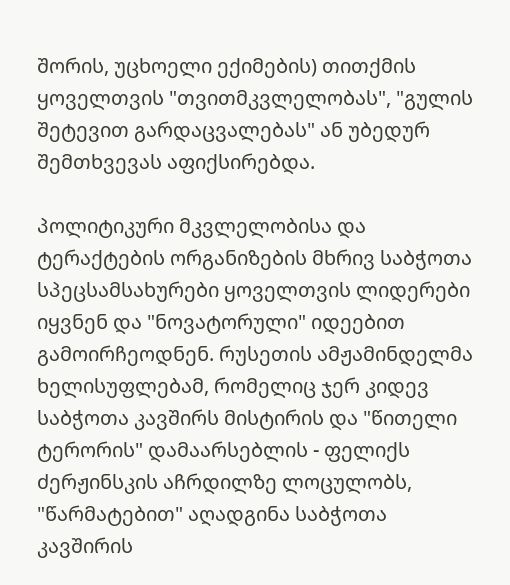შორის, უცხოელი ექიმების) თითქმის ყოველთვის "თვითმკვლელობას", "გულის შეტევით გარდაცვალებას" ან უბედურ შემთხვევას აფიქსირებდა.

პოლიტიკური მკვლელობისა და ტერაქტების ორგანიზების მხრივ საბჭოთა სპეცსამსახურები ყოველთვის ლიდერები იყვნენ და "ნოვატორული" იდეებით გამოირჩეოდნენ. რუსეთის ამჟამინდელმა ხელისუფლებამ, რომელიც ჯერ კიდევ საბჭოთა კავშირს მისტირის და "წითელი ტერორის" დამაარსებლის - ფელიქს ძერჟინსკის აჩრდილზე ლოცულობს, "წარმატებით" აღადგინა საბჭოთა კავშირის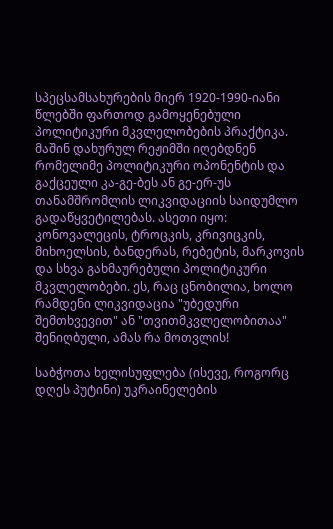სპეცსამსახურების მიერ 1920-1990-იანი წლებში ფართოდ გამოყენებული პოლიტიკური მკვლელობების პრაქტიკა. მაშინ დახურულ რეჟიმში იღებდნენ რომელიმე პოლიტიკური ოპონენტის და გაქცეული კა-გე-ბეს ან გე-ერ-უს თანამშრომლის ლიკვიდაციის საიდუმლო გადაწყვეტილებას. ასეთი იყო: კონოვალეცის, ტროცკის, კრივიცკის, მიხოელსის, ბანდერას, რებეტის, მარკოვის და სხვა გახმაურებული პოლიტიკური მკვლელობები. ეს, რაც ცნობილია, ხოლო რამდენი ლიკვიდაცია "უბედური შემთხვევით" ან "თვითმკვლელობითაა" შენიღბული, ამას რა მოთვლის!

საბჭოთა ხელისუფლება (ისევე, როგორც დღეს პუტინი) უკრაინელების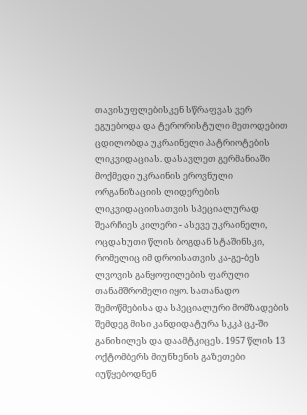თავისუფლებისკენ სწრაფვას ვერ ეგუებოდა და ტერორისტული მეთოდებით ცდილობდა უკრაინელი პატრიოტების ლიკვიდაციას. დასავლეთ გერმანიაში მოქმედი უკრაინის ეროვნული ორგანიზაციის ლიდერების ლიკვიდაციისათვის სპეციალურად შეარჩიეს კილერი - ასევე უკრაინელი, ოცდახუთი წლის ბოგდან სტაშინსკი, რომელიც იმ დროისათვის კა-გე-ბეს ლვოვის განყოფილების ფარული თანამშრომელი იყო. სათანადო შემოწმებისა და სპეციალური მომზადების შემდეგ მისი კანდიდატურა სკკპ ცკ-ში განიხილეს და დაამტკიცეს. 1957 წლის 13 ოქტომბერს მიუნხენის გაზეთები იუწყებოდნენ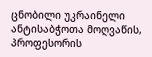ცნობილი უკრაინელი ანტისაბჭოთა მოღვაწის, პროფესორის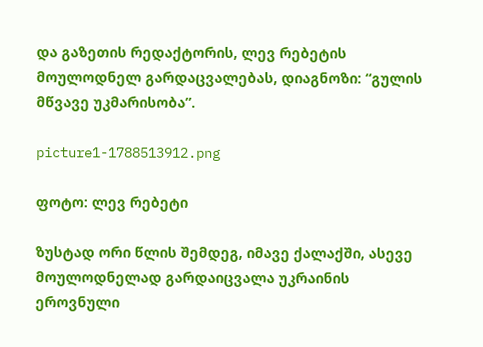და გაზეთის რედაქტორის, ლევ რებეტის მოულოდნელ გარდაცვალებას, დიაგნოზი: “გულის მწვავე უკმარისობა”.

picture1-1788513912.png

ფოტო: ლევ რებეტი

ზუსტად ორი წლის შემდეგ, იმავე ქალაქში, ასევე მოულოდნელად გარდაიცვალა უკრაინის ეროვნული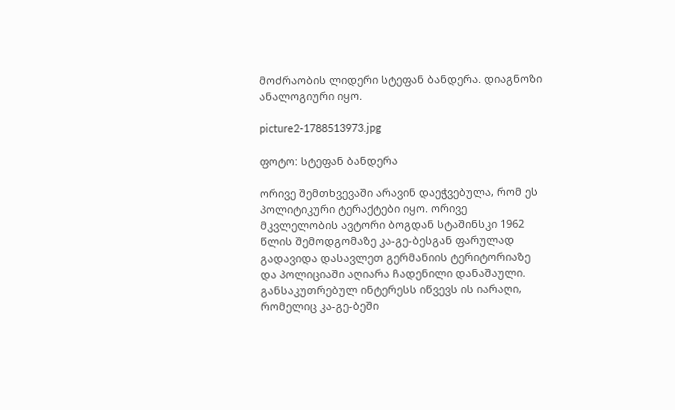მოძრაობის ლიდერი სტეფან ბანდერა. დიაგნოზი ანალოგიური იყო.

picture2-1788513973.jpg

ფოტო: სტეფან ბანდერა

ორივე შემთხვევაში არავინ დაეჭვებულა, რომ ეს პოლიტიკური ტერაქტები იყო. ორივე მკვლელობის ავტორი ბოგდან სტაშინსკი 1962 წლის შემოდგომაზე კა-გე-ბესგან ფარულად გადავიდა დასავლეთ გერმანიის ტერიტორიაზე და პოლიციაში აღიარა ჩადენილი დანაშაული. განსაკუთრებულ ინტერესს იწვევს ის იარაღი, რომელიც კა-გე-ბეში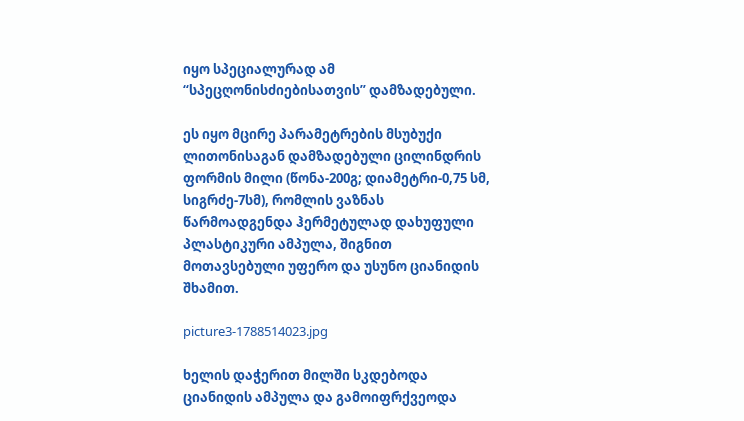იყო სპეციალურად ამ “სპეცღონისძიებისათვის” დამზადებული.

ეს იყო მცირე პარამეტრების მსუბუქი ლითონისაგან დამზადებული ცილინდრის ფორმის მილი (წონა-200გ; დიამეტრი-0,75 სმ, სიგრძე-7სმ), რომლის ვაზნას წარმოადგენდა ჰერმეტულად დახუფული პლასტიკური ამპულა, შიგნით მოთავსებული უფერო და უსუნო ციანიდის შხამით.

picture3-1788514023.jpg

ხელის დაჭერით მილში სკდებოდა ციანიდის ამპულა და გამოიფრქვეოდა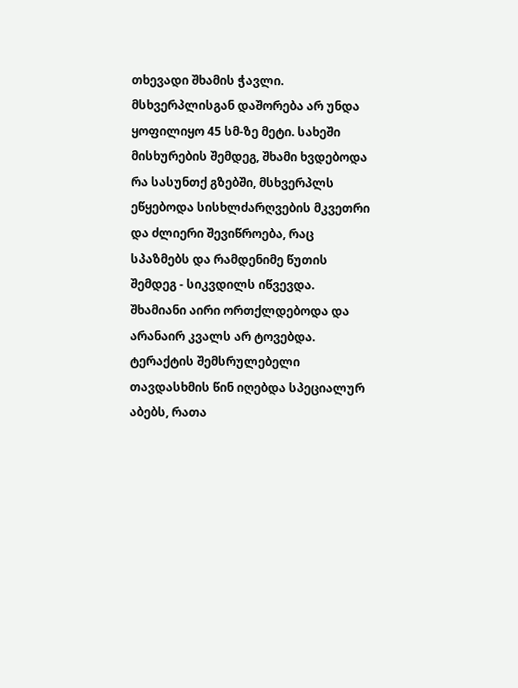თხევადი შხამის ჭავლი. მსხვერპლისგან დაშორება არ უნდა ყოფილიყო 45 სმ-ზე მეტი. სახეში მისხურების შემდეგ, შხამი ხვდებოდა რა სასუნთქ გზებში, მსხვერპლს ეწყებოდა სისხლძარღვების მკვეთრი და ძლიერი შევიწროება, რაც სპაზმებს და რამდენიმე წუთის შემდეგ - სიკვდილს იწვევდა. შხამიანი აირი ორთქლდებოდა და არანაირ კვალს არ ტოვებდა. ტერაქტის შემსრულებელი თავდასხმის წინ იღებდა სპეციალურ აბებს, რათა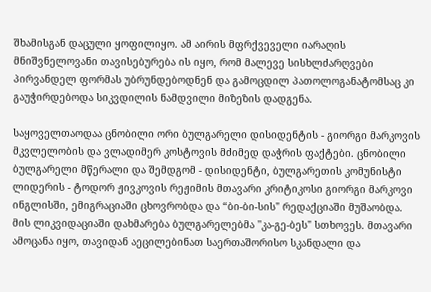შხამისგან დაცული ყოფილიყო. ამ აირის მფრქვეველი იარაღის მნიშვნელოვანი თავისებურება ის იყო, რომ მალევე სისხლძარღვები პირვანდელ ფორმას უბრუნდებოდნენ და გამოცდილ პათოლოგანატომსაც კი გაუჭირდებოდა სიკვდილის ნამდვილი მიზეზის დადგენა.

საყოველთაოდაა ცნობილი ორი ბულგარელი დისიდენტის - გიორგი მარკოვის მკვლელობის და ვლადიმერ კოსტოვის მძიმედ დაჭრის ფაქტები. ცნობილი ბულგარელი მწერალი და შემდგომ - დისიდენტი, ბულგარეთის კომუნისტი ლიდერის - ტოდორ ჟივკოვის რეჟიმის მთავარი კრიტიკოსი გიორგი მარკოვი ინგლისში, ემიგრაციაში ცხოვრობდა და “ბი-ბი-სის" რედაქციაში მუშაობდა. მის ლიკვიდაციაში დახმარება ბულგარელებმა ''კა-გე-ბეს" სთხოვეს. მთავარი ამოცანა იყო, თავიდან აეცილებინათ საერთაშორისო სკანდალი და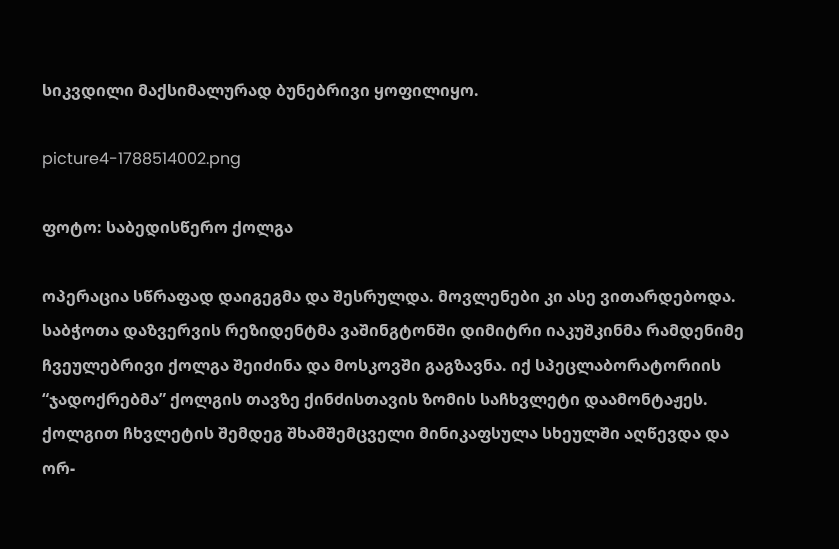სიკვდილი მაქსიმალურად ბუნებრივი ყოფილიყო.

picture4-1788514002.png

ფოტო: საბედისწერო ქოლგა

ოპერაცია სწრაფად დაიგეგმა და შესრულდა. მოვლენები კი ასე ვითარდებოდა. საბჭოთა დაზვერვის რეზიდენტმა ვაშინგტონში დიმიტრი იაკუშკინმა რამდენიმე ჩვეულებრივი ქოლგა შეიძინა და მოსკოვში გაგზავნა. იქ სპეცლაბორატორიის “ჯადოქრებმა” ქოლგის თავზე ქინძისთავის ზომის საჩხვლეტი დაამონტაჟეს. ქოლგით ჩხვლეტის შემდეგ შხამშემცველი მინიკაფსულა სხეულში აღწევდა და ორ-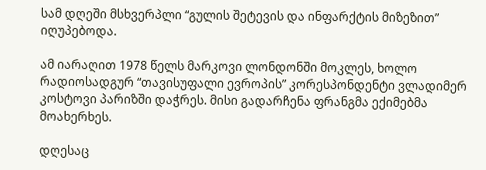სამ დღეში მსხვერპლი “გულის შეტევის და ინფარქტის მიზეზით” იღუპებოდა.

ამ იარაღით 1978 წელს მარკოვი ლონდონში მოკლეს, ხოლო რადიოსადგურ “თავისუფალი ევროპის” კორესპონდენტი ვლადიმერ კოსტოვი პარიზში დაჭრეს. მისი გადარჩენა ფრანგმა ექიმებმა მოახერხეს.

დღესაც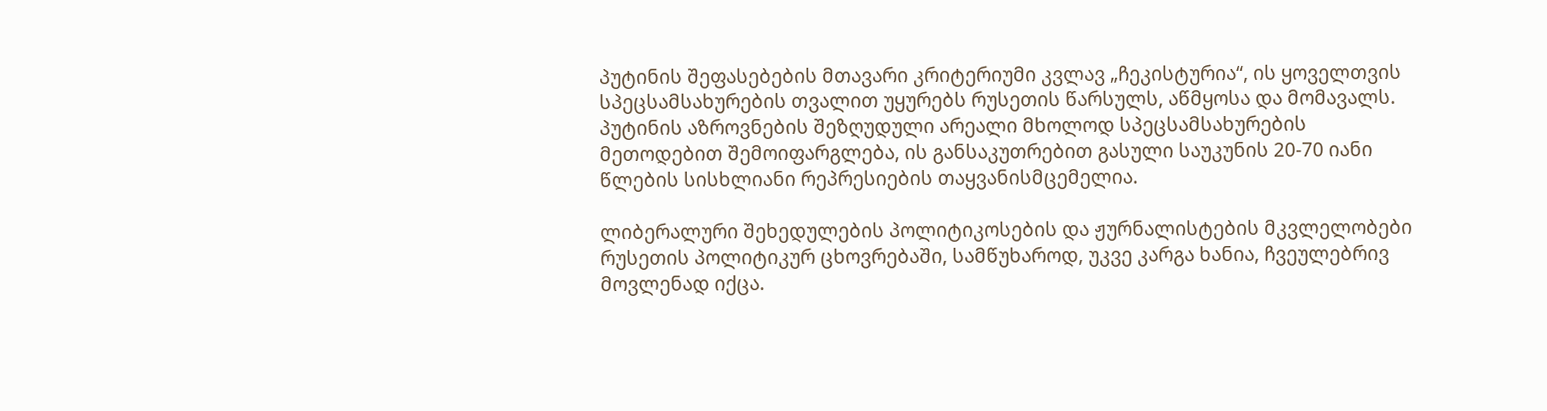პუტინის შეფასებების მთავარი კრიტერიუმი კვლავ „ჩეკისტურია“, ის ყოველთვის სპეცსამსახურების თვალით უყურებს რუსეთის წარსულს, აწმყოსა და მომავალს. პუტინის აზროვნების შეზღუდული არეალი მხოლოდ სპეცსამსახურების მეთოდებით შემოიფარგლება, ის განსაკუთრებით გასული საუკუნის 20-70 იანი წლების სისხლიანი რეპრესიების თაყვანისმცემელია.

ლიბერალური შეხედულების პოლიტიკოსების და ჟურნალისტების მკვლელობები რუსეთის პოლიტიკურ ცხოვრებაში, სამწუხაროდ, უკვე კარგა ხანია, ჩვეულებრივ მოვლენად იქცა.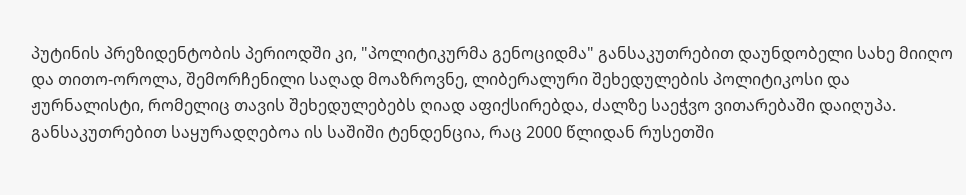პუტინის პრეზიდენტობის პერიოდში კი, "პოლიტიკურმა გენოციდმა" განსაკუთრებით დაუნდობელი სახე მიიღო და თითო-ოროლა, შემორჩენილი საღად მოაზროვნე, ლიბერალური შეხედულების პოლიტიკოსი და ჟურნალისტი, რომელიც თავის შეხედულებებს ღიად აფიქსირებდა, ძალზე საეჭვო ვითარებაში დაიღუპა. განსაკუთრებით საყურადღებოა ის საშიში ტენდენცია, რაც 2000 წლიდან რუსეთში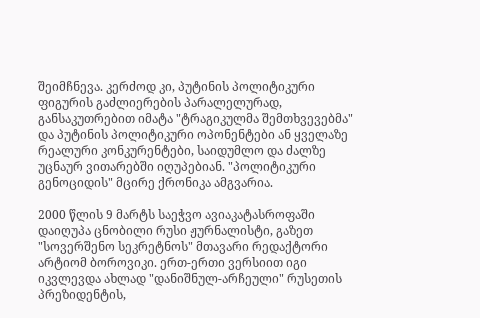შეიმჩნევა. კერძოდ კი, პუტინის პოლიტიკური ფიგურის გაძლიერების პარალელურად, განსაკუთრებით იმატა "ტრაგიკულმა შემთხვევებმა" და პუტინის პოლიტიკური ოპონენტები ან ყველაზე რეალური კონკურენტები, საიდუმლო და ძალზე უცნაურ ვითარებში იღუპებიან. "პოლიტიკური გენოციდის" მცირე ქრონიკა ამგვარია.

2000 წლის 9 მარტს საეჭვო ავიაკატასროფაში დაიღუპა ცნობილი რუსი ჟურნალისტი, გაზეთ "სოვერშენო სეკრეტნოს" მთავარი რედაქტორი არტიომ ბოროვიკი. ერთ-ერთი ვერსიით იგი იკვლევდა ახლად "დანიშნულ-არჩეული" რუსეთის პრეზიდენტის,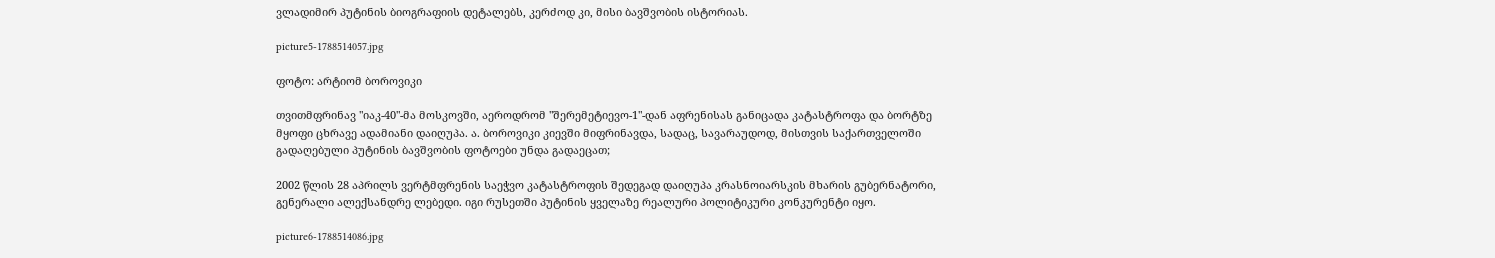ვლადიმირ პუტინის ბიოგრაფიის დეტალებს, კერძოდ კი, მისი ბავშვობის ისტორიას.

picture5-1788514057.jpg

ფოტო: არტიომ ბოროვიკი

თვითმფრინავ "იაკ-40"-მა მოსკოვში, აეროდრომ "შერემეტიევო-1"-დან აფრენისას განიცადა კატასტროფა და ბორტზე მყოფი ცხრავე ადამიანი დაიღუპა. ა. ბოროვიკი კიევში მიფრინავდა, სადაც, სავარაუდოდ, მისთვის საქართველოში გადაღებული პუტინის ბავშვობის ფოტოები უნდა გადაეცათ;

2002 წლის 28 აპრილს ვერტმფრენის საეჭვო კატასტროფის შედეგად დაიღუპა კრასნოიარსკის მხარის გუბერნატორი, გენერალი ალექსანდრე ლებედი. იგი რუსეთში პუტინის ყველაზე რეალური პოლიტიკური კონკურენტი იყო.

picture6-1788514086.jpg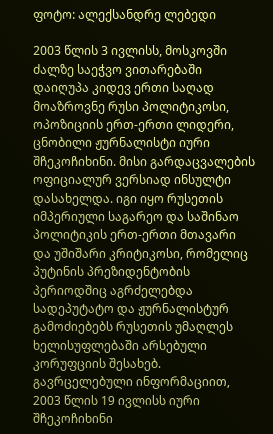ფოტო: ალექსანდრე ლებედი

2003 წლის 3 ივლისს, მოსკოვში ძალზე საეჭვო ვითარებაში დაიღუპა კიდევ ერთი საღად მოაზროვნე რუსი პოლიტიკოსი, ოპოზიციის ერთ-ერთი ლიდერი, ცნობილი ჟურნალისტი იური შჩეკოჩიხინი. მისი გარდაცვალების ოფიციალურ ვერსიად ინსულტი დასახელდა. იგი იყო რუსეთის იმპერიული საგარეო და საშინაო პოლიტიკის ერთ-ერთი მთავარი და უშიშარი კრიტიკოსი, რომელიც პუტინის პრეზიდენტობის პერიოდშიც აგრძელებდა სადეპუტატო და ჟურნალისტურ გამოძიებებს რუსეთის უმაღლეს ხელისუფლებაში არსებული კორუფციის შესახებ. გავრცელებული ინფორმაციით, 2003 წლის 19 ივლისს იური შჩეკოჩიხინი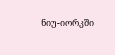ნიუ-იორკში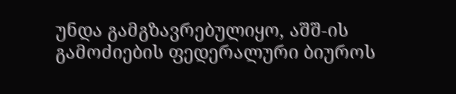უნდა გამგზავრებულიყო, აშშ-ის გამოძიების ფედერალური ბიუროს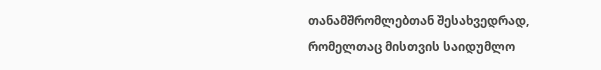თანამშრომლებთან შესახვედრად, რომელთაც მისთვის საიდუმლო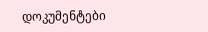დოკუმენტები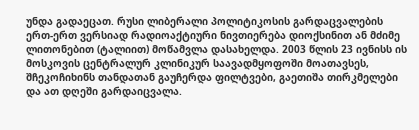უნდა გადაეცათ. რუსი ლიბერალი პოლიტიკოსის გარდაცვალების ერთ-ერთ ვერსიად რადიოაქტიური ნივთიერება დიოქსინით ან მძიმე ლითონებით (ტალიით) მოწამვლა დასახელდა. 2003 წლის 23 ივნისს ის მოსკოვის ცენტრალურ კლინიკურ საავადმყოფოში მოათავსეს, შჩეკოჩიხინს თანდათან გაუჩერდა ფილტვები, გაეთიშა თირკმელები და ათ დღეში გარდაიცვალა.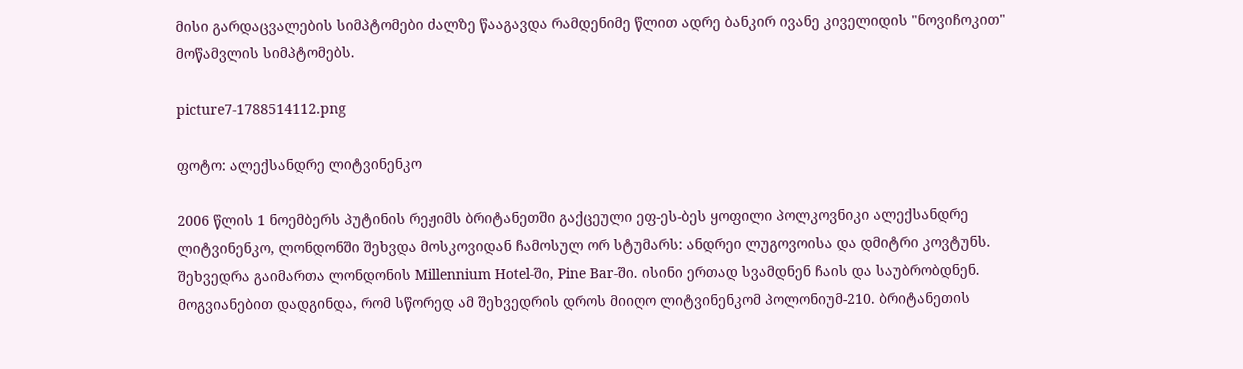მისი გარდაცვალების სიმპტომები ძალზე წააგავდა რამდენიმე წლით ადრე ბანკირ ივანე კიველიდის "ნოვიჩოკით" მოწამვლის სიმპტომებს.

picture7-1788514112.png

ფოტო: ალექსანდრე ლიტვინენკო

2006 წლის 1 ნოემბერს პუტინის რეჟიმს ბრიტანეთში გაქცეული ეფ-ეს-ბეს ყოფილი პოლკოვნიკი ალექსანდრე ლიტვინენკო, ლონდონში შეხვდა მოსკოვიდან ჩამოსულ ორ სტუმარს: ანდრეი ლუგოვოისა და დმიტრი კოვტუნს. შეხვედრა გაიმართა ლონდონის Millennium Hotel-ში, Pine Bar-ში. ისინი ერთად სვამდნენ ჩაის და საუბრობდნენ. მოგვიანებით დადგინდა, რომ სწორედ ამ შეხვედრის დროს მიიღო ლიტვინენკომ პოლონიუმ-210. ბრიტანეთის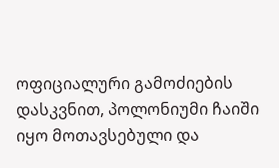ოფიციალური გამოძიების დასკვნით, პოლონიუმი ჩაიში იყო მოთავსებული და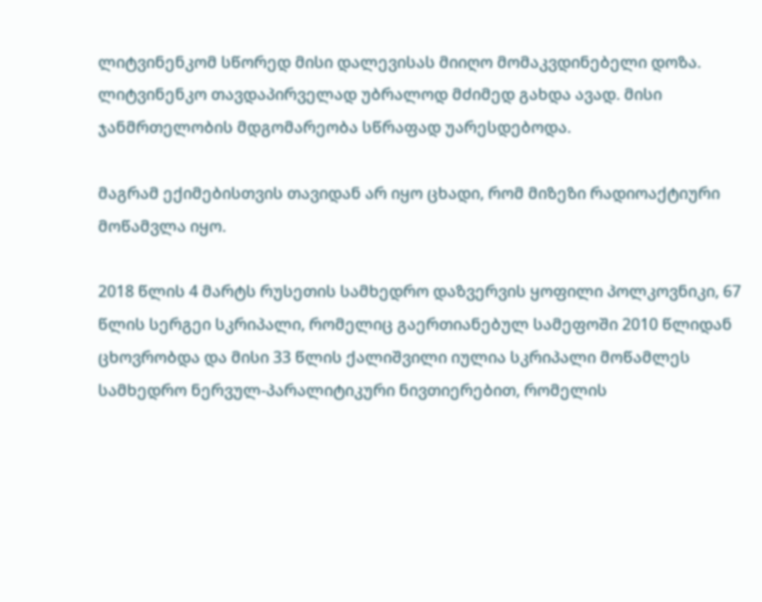ლიტვინენკომ სწორედ მისი დალევისას მიიღო მომაკვდინებელი დოზა. ლიტვინენკო თავდაპირველად უბრალოდ მძიმედ გახდა ავად. მისი ჯანმრთელობის მდგომარეობა სწრაფად უარესდებოდა.

მაგრამ ექიმებისთვის თავიდან არ იყო ცხადი, რომ მიზეზი რადიოაქტიური მოწამვლა იყო.

2018 წლის 4 მარტს რუსეთის სამხედრო დაზვერვის ყოფილი პოლკოვნიკი, 67 წლის სერგეი სკრიპალი, რომელიც გაერთიანებულ სამეფოში 2010 წლიდან ცხოვრობდა და მისი 33 წლის ქალიშვილი იულია სკრიპალი მოწამლეს სამხედრო ნერვულ-პარალიტიკური ნივთიერებით, რომელის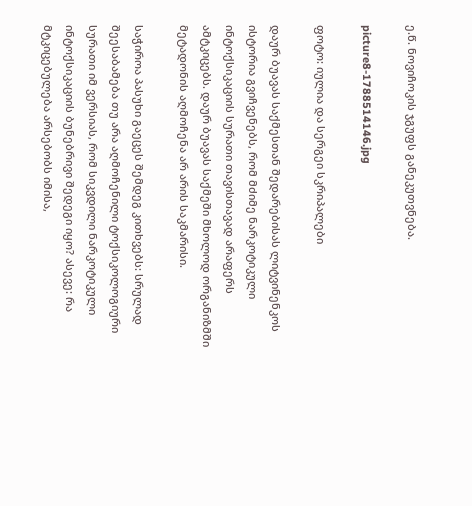ე.წ. ნოვიჩოკის ჯგუფს განეკუთვნება.

picture8-1788514146.jpg

ფოტო: იულია და სერგეი სკრიპალები

დაურ ბუავას საქმესთან შედარებისას ლიტვინენკოს ისტორია გვიჩვენებს, რომ მძიმე ნარკოტიკული ინტოქსიკაციის სურათი თავისთავად არაფერს ამტკიცებს. დაურ ბუავას საქმეში მხოლოდ ორგანიზმში მეტადონის აღმოჩენა არ არის საკმარისი.

საჭიროა პასუხი გაეცეს შემდეგ კითხვებს: სრულად შეესაბამება თუ არა აღმოჩენილი ტოქსიკოლოგიური სურათი იმ ვერსიას, რომ სიკვდილი ნარკოტიკული ინტოქსიკაციის ბუნებრივი შედეგი იყო? ასევე: რა მტკიცებულება არსებობს იმისა,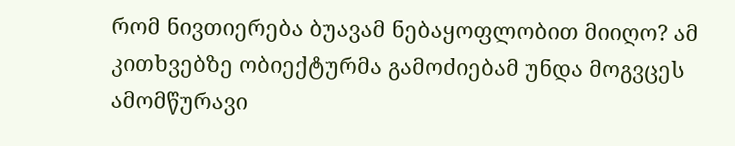რომ ნივთიერება ბუავამ ნებაყოფლობით მიიღო? ამ კითხვებზე ობიექტურმა გამოძიებამ უნდა მოგვცეს ამომწურავი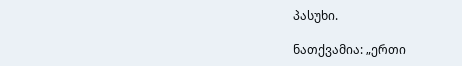პასუხი.

ნათქვამია: „ერთი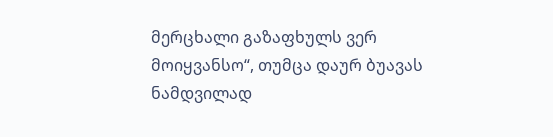მერცხალი გაზაფხულს ვერ მოიყვანსო“, თუმცა დაურ ბუავას ნამდვილად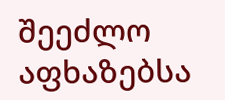შეეძლო აფხაზებსა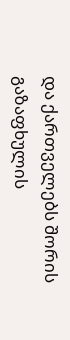და ქართველებს შორის გაზაფხულის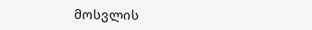მოსვლის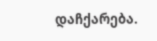დაჩქარება.